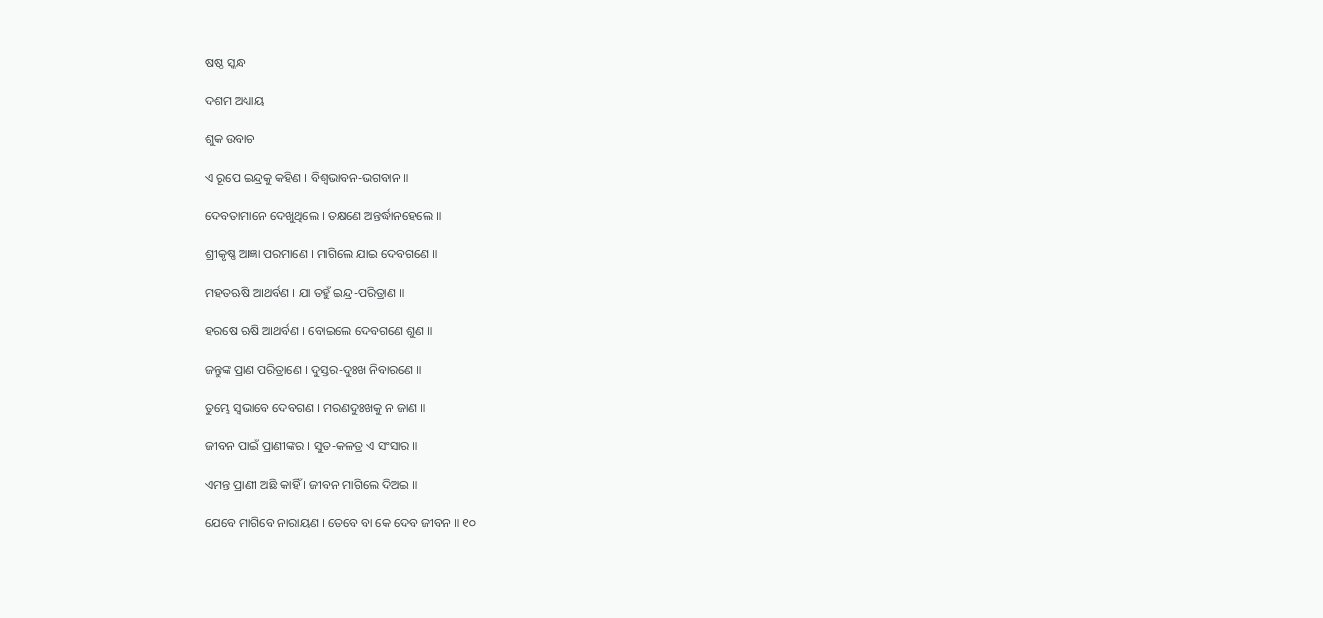ଷଷ୍ଠ ସ୍କନ୍ଧ

ଦଶମ ଅଧ୍ୟାୟ

ଶୁକ ଉବାଚ

ଏ ରୂପେ ଇନ୍ଦ୍ରକୁ କହିଣ । ବିଶ୍ୱଭାବନ-ଭଗବାନ ॥

ଦେବତାମାନେ ଦେଖୁଥିଲେ । ତକ୍ଷଣେ ଅନ୍ତର୍ଦ୍ଧାନହେଲେ ॥

ଶ୍ରୀକୃଷ୍ଣ ଆଜ୍ଞା ପରମାଣେ । ମାଗିଲେ ଯାଇ ଦେବଗଣେ ॥

ମହତଋଷି ଆଥର୍ବଣ । ଯା ତହୁଁ ଇନ୍ଦ୍ର-ପରିତ୍ରାଣ ॥

ହରଷେ ଋଷି ଆଥର୍ବଣ । ବୋଇଲେ ଦେବଗଣେ ଶୁଣ ॥

ଜନ୍ତୁଙ୍କ ପ୍ରାଣ ପରିତ୍ରାଣେ । ଦୁସ୍ତର-ଦୁଃଖ ନିବାରଣେ ॥

ତୁମ୍ଭେ ସ୍ୱଭାବେ ଦେବଗଣ । ମରଣଦୁଃଖକୁ ନ ଜାଣ ॥

ଜୀବନ ପାଇଁ ପ୍ରାଣୀଙ୍କର । ସୁତ-କଳତ୍ର ଏ ସଂସାର ॥

ଏମନ୍ତ ପ୍ରାଣୀ ଅଛି କାହିଁ । ଜୀବନ ମାଗିଲେ ଦିଅଇ ॥

ଯେବେ ମାଗିବେ ନାରାୟଣ । ତେବେ ବା କେ ଦେବ ଜୀବନ ॥ ୧୦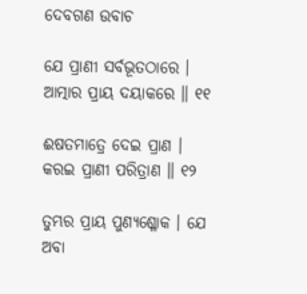ଦେବଗଣ ଉବାଚ

ଯେ ପ୍ରାଣୀ ସର୍ବଭୂତଠାରେ । ଆତ୍ମାର ପ୍ରାୟ ଦୟାକରେ ॥ ୧୧

ଈଷତମାତ୍ରେ ଦେଇ ପ୍ରାଣ । କରଇ ପ୍ରାଣୀ ପରିତ୍ରାଣ ॥ ୧୨

ତୁମ୍ଭର ପ୍ରାୟ ପୁଣ୍ୟଶ୍ଳୋକ । ଯେ ଅବା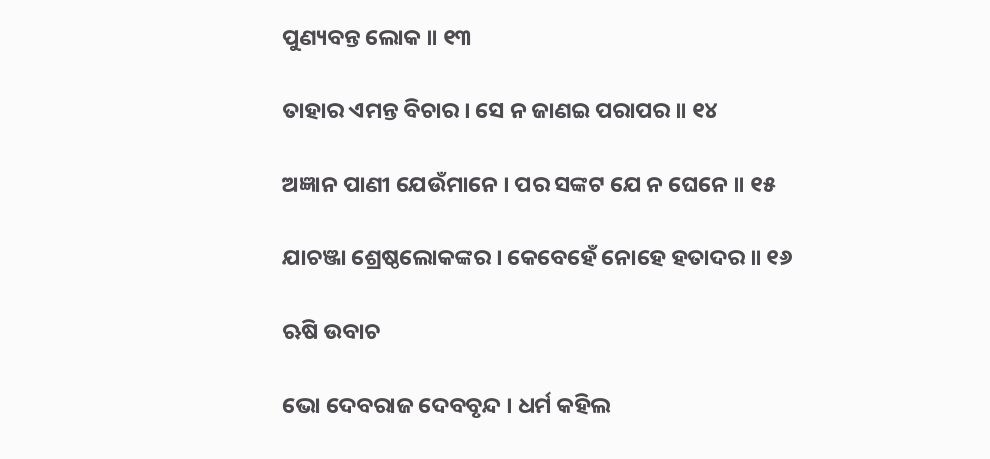ପୁଣ୍ୟବନ୍ତ ଲୋକ ॥ ୧୩

ତାହାର ଏମନ୍ତ ବିଚାର । ସେ ନ ଜାଣଇ ପରାପର ॥ ୧୪

ଅଜ୍ଞାନ ପାଣୀ ଯେଉଁମାନେ । ପର ସଙ୍କଟ ଯେ ନ ଘେନେ ॥ ୧୫

ଯାଚଞ୍ଜା ଶ୍ରେଷ୍ଠଲୋକଙ୍କର । କେବେହେଁ ନୋହେ ହତାଦର ॥ ୧୬

ଋଷି ଉବାଚ

ଭୋ ଦେବରାଜ ଦେବବୃନ୍ଦ । ଧର୍ମ କହିଲ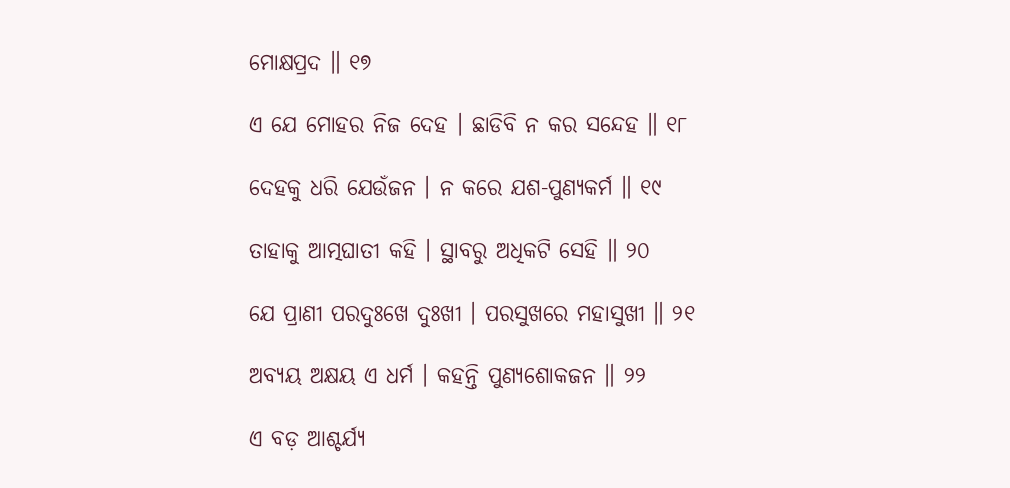ମୋକ୍ଷପ୍ରଦ ॥ ୧୭

ଏ ଯେ ମୋହର ନିଜ ଦେହ । ଛାଡିବି ନ କର ସନ୍ଦେହ ॥ ୧୮

ଦେହକୁ ଧରି ଯେଉଁଜନ । ନ କରେ ଯଶ-ପୁଣ୍ୟକର୍ମ ॥ ୧୯

ତାହାକୁ ଆତ୍ମଘାତୀ କହି । ସ୍ଥାବରୁ ଅଧିକଟି ସେହି ॥ ୨୦

ଯେ ପ୍ରାଣୀ ପରଦୁଃଖେ ଦୁଃଖୀ । ପରସୁଖରେ ମହାସୁଖୀ ॥ ୨୧

ଅବ୍ୟୟ ଅକ୍ଷୟ ଏ ଧର୍ମ । କହନ୍ତି ପୁଣ୍ୟଶୋକଜନ ॥ ୨୨

ଏ ବଡ଼ ଆଶ୍ଚର୍ଯ୍ୟ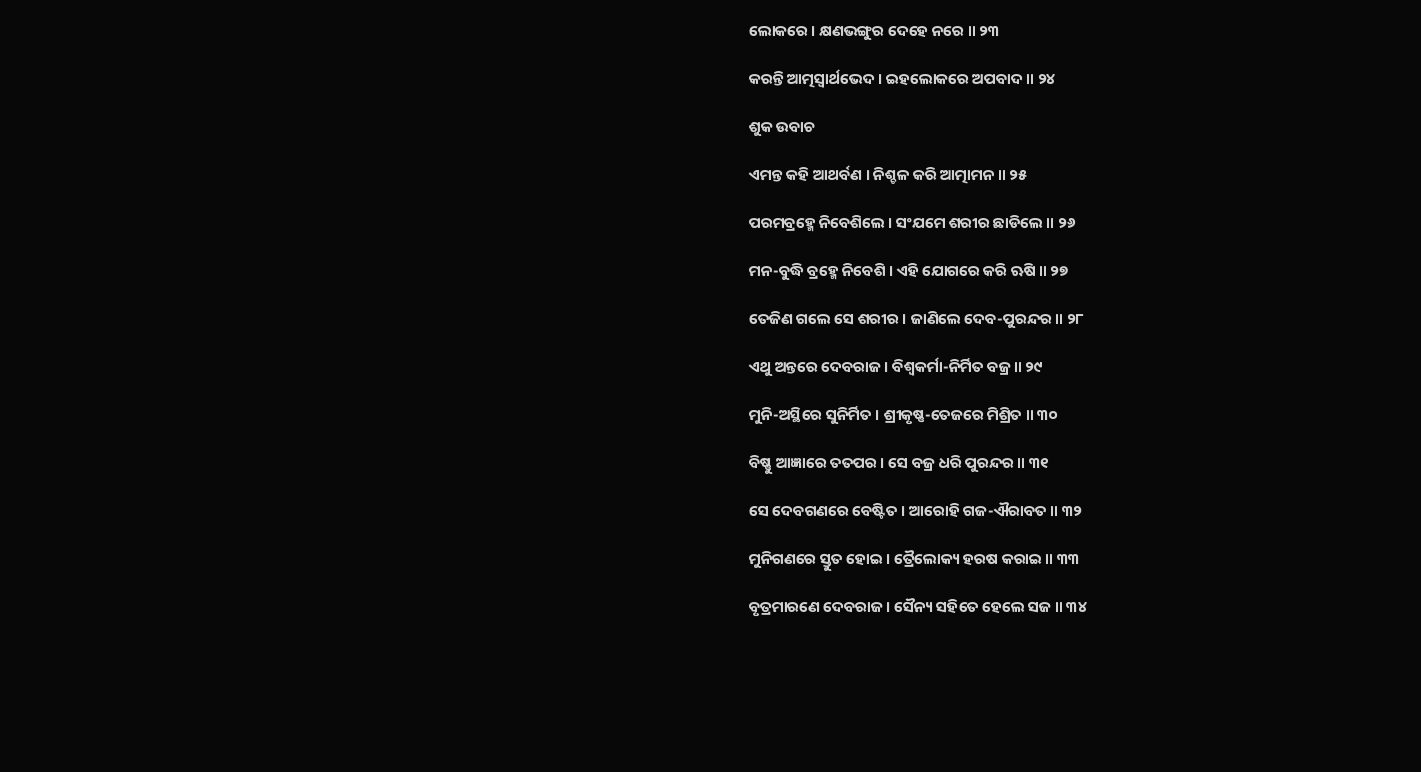ଲୋକରେ । କ୍ଷଣଭଙ୍ଗୁର ଦେହେ ନରେ ॥ ୨୩

କରନ୍ତି ଆତ୍ମସ୍ୱାର୍ଥଭେଦ । ଇହଲୋକରେ ଅପବାଦ ॥ ୨୪

ଶୁକ ଉବାଚ

ଏମନ୍ତ କହି ଆଥର୍ବଣ । ନିଶ୍ଚଳ କରି ଆତ୍ମାମନ ॥ ୨୫

ପରମବ୍ରହ୍ମେ ନିବେଶିଲେ । ସଂଯମେ ଶରୀର ଛାଡିଲେ ॥ ୨୬

ମନ-ବୁଦ୍ଧି ବ୍ରହ୍ମେ ନିବେଶି । ଏହି ଯୋଗରେ କରି ଋଷି ॥ ୨୭

ତେଜିଣ ଗଲେ ସେ ଶରୀର । ଜାଣିଲେ ଦେବ-ପୁରନ୍ଦର ॥ ୨୮

ଏଥୁ ଅନ୍ତରେ ଦେବରାଜ । ବିଶ୍ୱକର୍ମା-ନିର୍ମିତ ବଜ୍ର ॥ ୨୯

ମୁନି-ଅସ୍ଥିରେ ସୁନିର୍ମିତ । ଶ୍ରୀକୃଷ୍ଣ-ତେଜରେ ମିଶ୍ରିତ ॥ ୩୦

ବିଷ୍ଣୁ ଆଜ୍ଞାରେ ତତପର । ସେ ବଜ୍ର ଧରି ପୁରନ୍ଦର ॥ ୩୧

ସେ ଦେବଗଣରେ ବେଷ୍ଟିତ । ଆରୋହି ଗଜ-ଐରାବତ ॥ ୩୨

ମୁନିଗଣରେ ସ୍ତୁତ ହୋଇ । ତ୍ରୈଲୋକ୍ୟ ହରଷ କରାଇ ॥ ୩୩

ବୃତ୍ରମାରଣେ ଦେବରାଜ । ସୈନ୍ୟ ସହିତେ ହେଲେ ସଜ ॥ ୩୪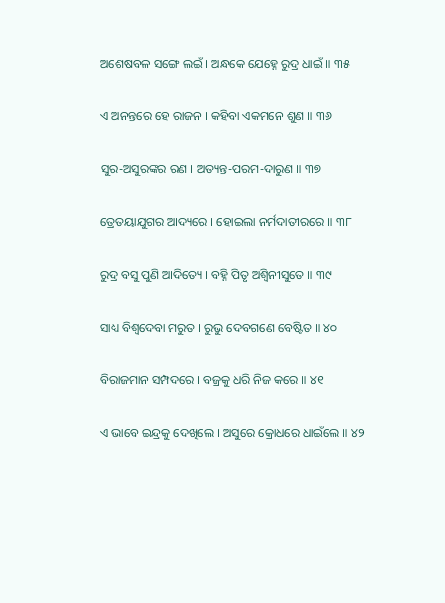ଅଶେଷବଳ ସଙ୍ଗେ ଲଇଁ । ଅନ୍ଧକେ ଯେହ୍ନେ ରୁଦ୍ର ଧାଇଁ ॥ ୩୫

ଏ ଅନନ୍ତରେ ହେ ରାଜନ । କହିବା ଏକମନେ ଶୁଣ ॥ ୩୬

ସୁର-ଅସୁରଙ୍କର ରଣ । ଅତ୍ୟନ୍ତ-ପରମ-ଦାରୁଣ ॥ ୩୭

ତ୍ରେତୟାଯୁଗର ଆଦ୍ୟରେ । ହୋଇଲା ନର୍ମଦାତୀରରେ ॥ ୩୮

ରୁଦ୍ର ବସୁ ପୁଣି ଆଦିତ୍ୟେ । ବହ୍ନି ପିତୃ ଅଶ୍ୱିନୀସୁତେ ॥ ୩୯

ସାଧ୍ୟ ବିଶ୍ୱଦେବା ମରୁତ । ରୁଭୁ ଦେବଗଣେ ବେଷ୍ଟିତ ॥ ୪୦

ବିରାଜମାନ ସମ୍ପଦରେ । ବଜ୍ରକୁ ଧରି ନିଜ କରେ ॥ ୪୧

ଏ ଭାବେ ଇନ୍ଦ୍ରକୁ ଦେଖିଲେ । ଅସୁରେ କ୍ରୋଧରେ ଧାଇଁଲେ ॥ ୪୨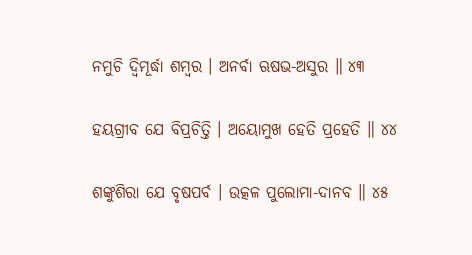ନମୁଚି ଦ୍ୱିମୂର୍ଦ୍ଧା ଶମ୍ବର । ଅନର୍ବା ଋଷଭ-ଅସୁର ॥ ୪୩

ହୟଗ୍ରୀବ ଯେ ବିପ୍ରଚିତ୍ତି । ଅୟୋମୁଖ ହେତି ପ୍ରହେତି ॥ ୪୪

ଶଙ୍କୁଶିରା ଯେ ବୃଷପର୍ବ । ଉତ୍କଳ ପୁଲୋମା-ଦାନବ ॥ ୪୫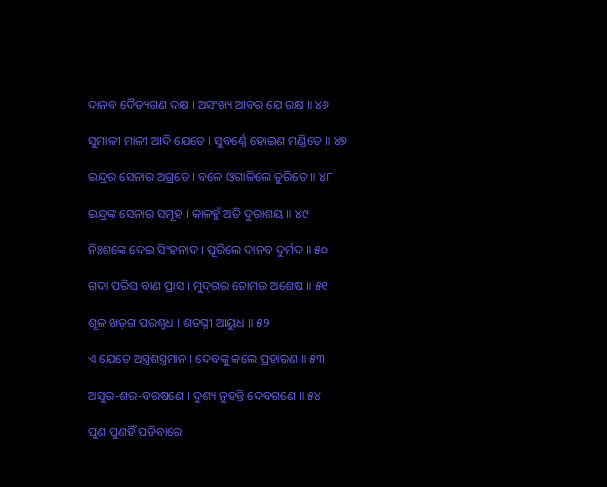ଦାନବ ଦୈତ୍ୟଗଣ ଦକ୍ଷ । ଅସଂଖ୍ୟ ଆବର ଯେ ରକ୍ଷ ॥ ୪୬

ସୁମାଳୀ ମାଳୀ ଆଦି ଯେତେ । ସୁବର୍ଣ୍ଣେ ହୋଇଣ ମଣ୍ଡିତେ ॥ ୪୭

ଇନ୍ଦ୍ରର ସେନାର ଅଗ୍ରତେ । ବଳେ ଓଗାଳିଲେ ତୁରିତେ ॥ ୪୮

ଇନ୍ଦ୍ରଙ୍କ ସେନାର ସମୂହ । କାଳହୁଁ ଅତି ଦୁରାଶୟ ॥ ୪୯

ନିଃଶଙ୍କେ ଦେଇ ସିଂହନାଦ । ପୂରିଲେ ଦାନବ ଦୁର୍ମଦ ॥ ୫୦

ଗଦା ପରିଘ ବାଣ ପ୍ରାସ । ମୁଦ୍‌ଗର ତୋମର ଅଶେଷ ॥ ୫୧

ଶୂଳ ଖଡ଼ଗ ପରଶ୍ୱଧ । ଶତଘ୍ନୀ ଆୟୁଧ ॥ ୫୨

ଏ ଯେତେ ଅସ୍ତ୍ରଶସ୍ତ୍ରମାନ । ଦେବଙ୍କୁ କଲେ ପ୍ରହାରଣ ॥ ୫୩

ଅସୁର-ଶର-ବରଷଣେ । ଦୁଶ୍ୟ ନୁହନ୍ତି ଦେବଗଣେ ॥ ୫୪

ପୁଣ ପୁଣହିଁ ପଡିବାରେ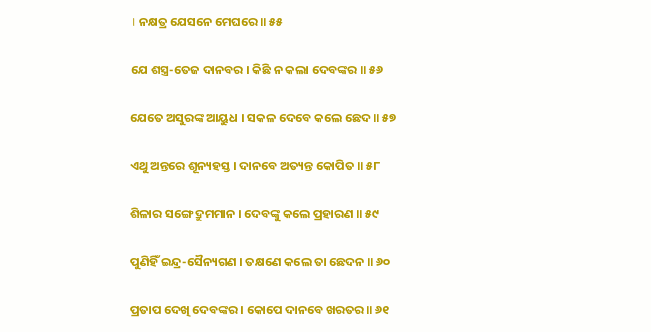। ନକ୍ଷତ୍ର ଯେସନେ ମେଘରେ ॥ ୫୫

ଯେ ଶସ୍ତ୍ର-ତେଜ ଦାନବର । କିଛି ନ କଲା ଦେବଙ୍କର ॥ ୫୬

ଯେତେ ଅସୁରଙ୍କ ଆୟୁଧ । ସକଳ ଦେବେ କଲେ ଛେଦ ॥ ୫୭

ଏଥୁ ଅନ୍ତରେ ଶୂନ୍ୟହସ୍ତ । ଦାନବେ ଅତ୍ୟନ୍ତ କୋପିତ ॥ ୫୮

ଶିଳାର ସଙ୍ଗେ ଦ୍ରୁମମାନ । ଦେବଙ୍କୁ କଲେ ପ୍ରହାରଣ ॥ ୫୯

ପୁଣିହିଁ ଇନ୍ଦ୍ର-ସୈନ୍ୟଗଣ । ତକ୍ଷଣେ କଲେ ତା ଛେଦନ ॥ ୬୦

ପ୍ରତାପ ଦେଖି ଦେବଙ୍କର । କୋପେ ଦାନବେ ଖରତର ॥ ୬୧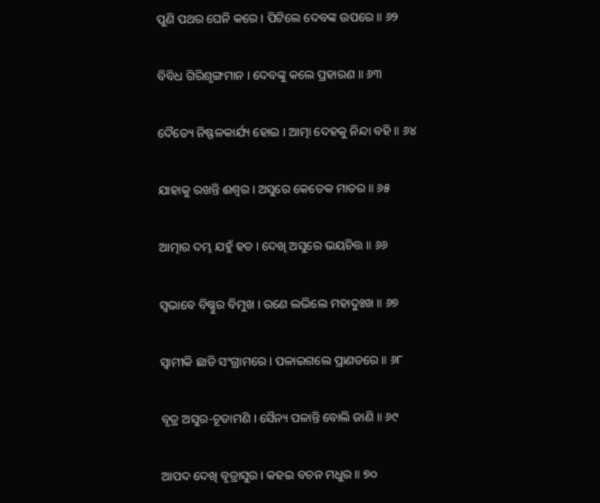ପୁଣି ପଥର ଘେନି କରେ । ପିଟିଲେ ଦେବଙ୍କ ଉପରେ ॥ ୬୨

ବିବିଧ ଗିରିଶୃଙ୍ଗମାନ । ଦେବଙ୍କୁ କଲେ ପ୍ରହାରଣ ॥ ୬୩

ଦୈତ୍ୟେ ନିଷ୍ଫଳକାର୍ଯ୍ୟ ହୋଇ । ଆତ୍ମା ଦେହକୁ ନିନ୍ଦା ବହି ॥ ୬୪

ଯାହାକୁ ରଖନ୍ତି ଈଶ୍ୱର । ଅସୁରେ କେତେକ ମାତର ॥ ୬୫

ଆତ୍ମାର ଦମ୍ଭ ଯହୁଁ ହତ । ଦେଖି ଅସୁରେ ଭୟଚିତ୍ତ ॥ ୬୬

ସ୍ୱଭାବେ ବିଷ୍ଣୁର ବିମୁଖ । ରଣେ ଲଭିଲେ ମହାଦୁଃଖ ॥ ୬୭

ସ୍ୱାମୀକି ଛାଡି ସଂଗ୍ରାମରେ । ପଳାଇଗଲେ ପ୍ରାଣଡରେ ॥ ୬୮

ବୃତ୍ର ଅସୁର-ଚୂଡାମଣି । ସୈନ୍ୟ ପଳାନ୍ତି ବୋଲି ଜାଣି ॥ ୬୯

ଆପଦ ଦେଖି ବୃତ୍ରାସୁର । କହଇ ବଚନ ମଧୁର ॥ ୭୦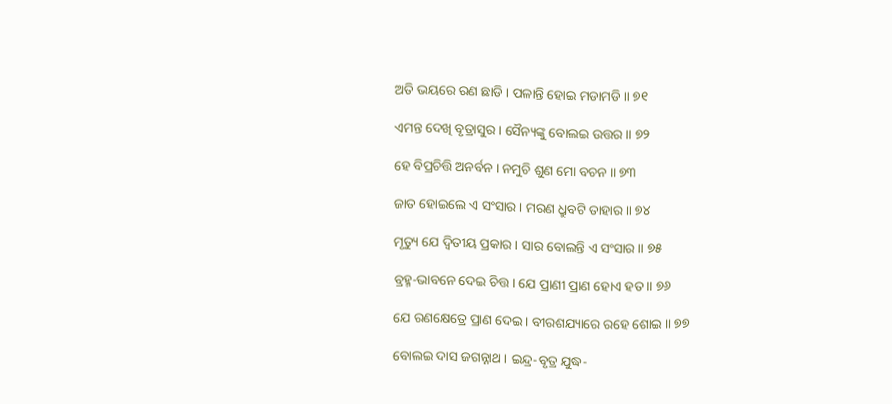ଅତି ଭୟରେ ରଣ ଛାଡି । ପଳାନ୍ତି ହୋଇ ମଡାମଡି ॥ ୭୧

ଏମନ୍ତ ଦେଖି ବୃତ୍ରାସୁର । ସୈନ୍ୟଙ୍କୁ ବୋଲଇ ଉତ୍ତର ॥ ୭୨

ହେ ବିପ୍ରଚିତ୍ତି ଅନର୍ବନ । ନମୁଚି ଶୁଣ ମୋ ବଚନ ॥ ୭୩

ଜାତ ହୋଇଲେ ଏ ସଂସାର । ମରଣ ଧ୍ରୁବଟି ତାହାର ॥ ୭୪

ମୃତ୍ୟୁ ଯେ ଦ୍ୱିତୀୟ ପ୍ରକାର । ସାର ବୋଲନ୍ତି ଏ ସଂସାର ॥ ୭୫

ବ୍ରହ୍ମ-ଭାବନେ ଦେଇ ଚିତ୍ତ । ଯେ ପ୍ରାଣୀ ପ୍ରାଣ ହୋଏ ହତ ॥ ୭୬

ଯେ ରଣକ୍ଷେତ୍ରେ ପ୍ରାଣ ଦେଇ । ବୀରଶଯ୍ୟାରେ ରହେ ଶୋଇ ॥ ୭୭

ବୋଲଇ ଦାସ ଜଗନ୍ନାଥ । ଇନ୍ଦ୍ର-ବୃତ୍ର ଯୁଦ୍ଧ-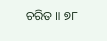ଚରିତ ॥ ୭୮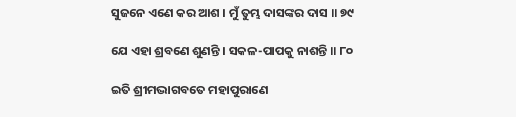ସୁଜନେ ଏଣେ କର ଆଶ । ମୁଁ ତୁମ୍ଭ ଦାସଙ୍କର ଦାସ ॥ ୭୯

ଯେ ଏହା ଶ୍ରବଣେ ଶୁଣନ୍ତି । ସକଳ-ପାପକୁ ନାଶନ୍ତି ॥ ୮୦

ଇତି ଶ୍ରୀମଦ୍ଭାଗବତେ ମହାପୁରାଣେ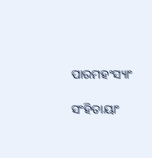ପାରମହଂସ୍ୟାଂ

ସଂହିତାୟାଂ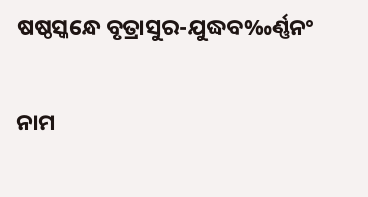ଷଷ୍ଠସ୍କନ୍ଧେ ବୃତ୍ରାସୁର-ଯୁଦ୍ଧବ‰ର୍ଣ୍ଣ‌ନଂ

ନାମ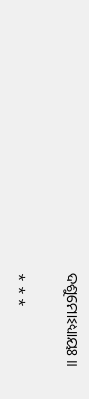ଦଶୁମୋଽଧ୍ୟାୟଃ ॥

* * *